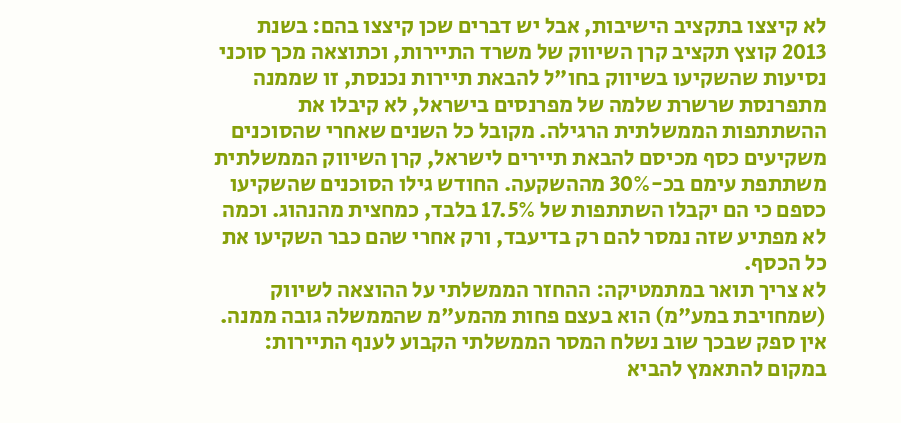לא קיצצו בתקציב הישיבות, אבל יש דברים שכן קיצצו בהם: בשנת 2013 קוצץ תקציב קרן השיווק של משרד התיירות, וכתוצאה מכך סוכני נסיעות שהשקיעו בשיווק בחו"ל להבאת תיירות נכנסת, זו שממנה מתפרנסת שרשרת שלמה של מפרנסים בישראל, לא קיבלו את ההשתתפות הממשלתית הרגילה. מקובל כל השנים שאחרי שהסוכנים משקיעים כסף מכיסם להבאת תיירים לישראל, קרן השיווק הממשלתית משתתפת עימם בכ-30% מההשקעה. החודש גילו הסוכנים שהשקיעו כספם כי הם יקבלו השתתפות של 17.5% בלבד, כמחצית מהנהוג. וכמה לא מפתיע שזה נמסר להם רק בדיעבד, ורק אחרי שהם כבר השקיעו את כל הכסף.
לא צריך תואר במתמטיקה: ההחזר הממשלתי על ההוצאה לשיווק (שמחויבת במע"מ) הוא בעצם פחות מהמע"מ שהממשלה גובה ממנה. אין ספק שבכך שוב נשלח המסר הממשלתי הקבוע לענף התיירות: במקום להתאמץ להביא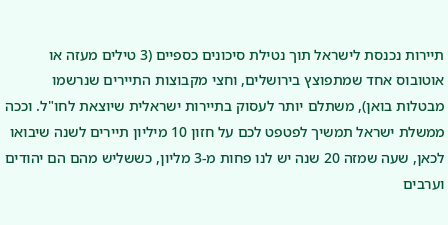תיירות נכנסת לישראל תוך נטילת סיכונים כספיים (3 טילים מעזה או אוטובוס אחד שמתפוצץ בירושלים, וחצי מקבוצות התיירים שנרשמו מבטלות בואן), משתלם יותר לעסוק בתיירות ישראלית שיוצאת לחו"ל. וככה ממשלת ישראל תמשיך לפטפט לכם על חזון 10 מיליון תיירים לשנה שיבואו לכאן, שעה שמזה 20 שנה יש לנו פחות מ-3 מליון, כששליש מהם הם יהודים וערבים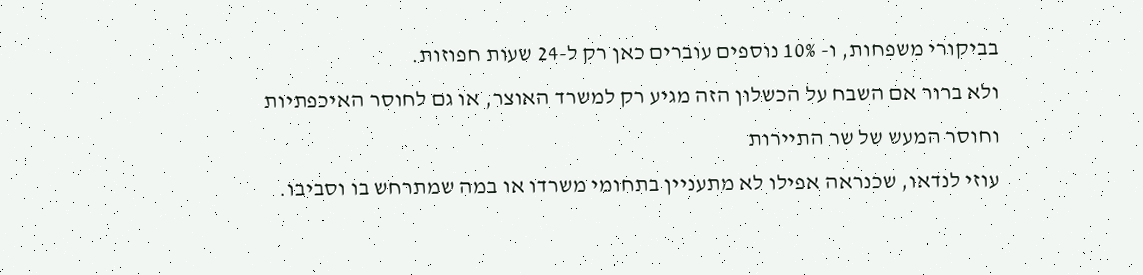בביקורי משפחות, ו- 10% נוספים עוברים כאן רק ל-24 שעות חפוזות.
ולא ברור אם השבח על הכשלון הזה מגיע רק למשרד האוצר, או גם לחוסר האיכפתיות וחוסר המעש של שר התיירות
עוזי לנדאו, שכנראה אפילו לא מתעניין בתחומי משרדו או במה שמתרחש בו וסביבו.